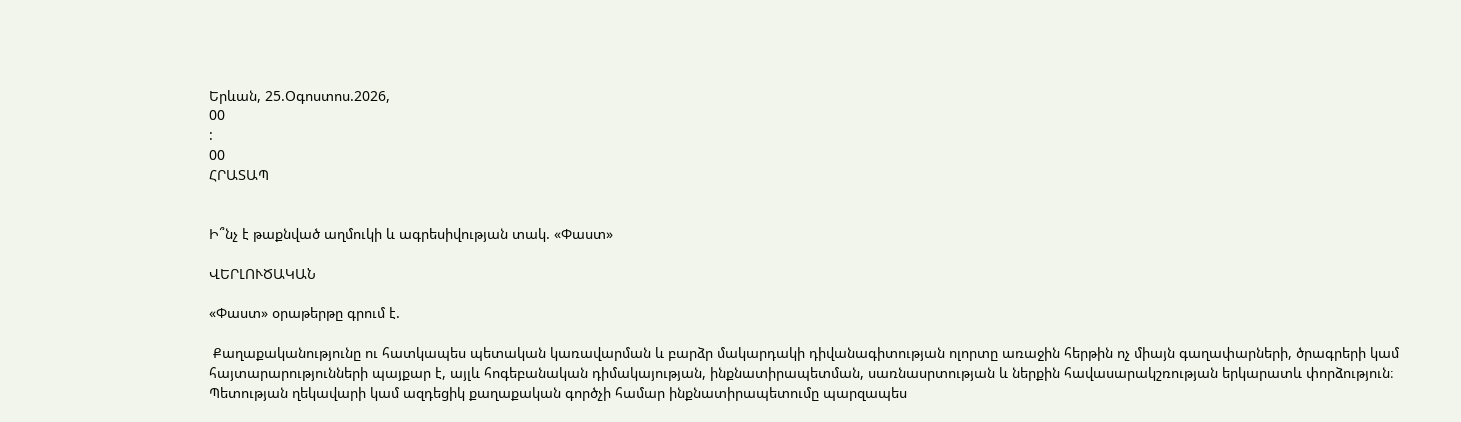Երևան, 25.Օգոստոս.2026,
00
:
00
ՀՐԱՏԱՊ


Ի՞նչ է թաքնված աղմուկի և ագրեսիվության տակ. «Փաստ»

ՎԵՐԼՈՒԾԱԿԱՆ

«Փաստ» օրաթերթը գրում է.

 Քաղաքականությունը ու հատկապես պետական կառավարման և բարձր մակարդակի դիվանագիտության ոլորտը առաջին հերթին ոչ միայն գաղափարների, ծրագրերի կամ հայտարարությունների պայքար է, այլև հոգեբանական դիմակայության, ինքնատիրապետման, սառնասրտության և ներքին հավասարակշռության երկարատև փորձություն։ Պետության ղեկավարի կամ ազդեցիկ քաղաքական գործչի համար ինքնատիրապետումը պարզապես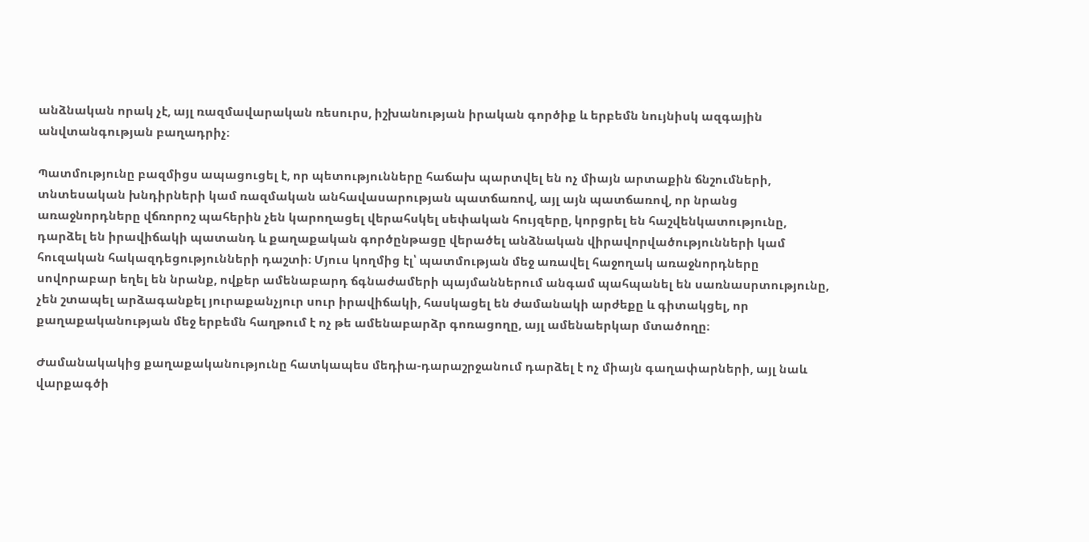անձնական որակ չէ, այլ ռազմավարական ռեսուրս, իշխանության իրական գործիք և երբեմն նույնիսկ ազգային անվտանգության բաղադրիչ։

Պատմությունը բազմիցս ապացուցել է, որ պետությունները հաճախ պարտվել են ոչ միայն արտաքին ճնշումների, տնտեսական խնդիրների կամ ռազմական անհավասարության պատճառով, այլ այն պատճառով, որ նրանց առաջնորդները վճռորոշ պահերին չեն կարողացել վերահսկել սեփական հույզերը, կորցրել են հաշվենկատությունը, դարձել են իրավիճակի պատանդ և քաղաքական գործընթացը վերածել անձնական վիրավորվածությունների կամ հուզական հակազդեցությունների դաշտի։ Մյուս կողմից էլ՝ պատմության մեջ առավել հաջողակ առաջնորդները սովորաբար եղել են նրանք, ովքեր ամենաբարդ ճգնաժամերի պայմաններում անգամ պահպանել են սառնասրտությունը, չեն շտապել արձագանքել յուրաքանչյուր սուր իրավիճակի, հասկացել են ժամանակի արժեքը և գիտակցել, որ քաղաքականության մեջ երբեմն հաղթում է ոչ թե ամենաբարձր գոռացողը, այլ ամենաերկար մտածողը։

Ժամանակակից քաղաքականությունը հատկապես մեդիա-դարաշրջանում դարձել է ոչ միայն գաղափարների, այլ նաև վարքագծի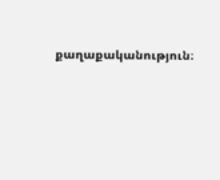քաղաքականություն։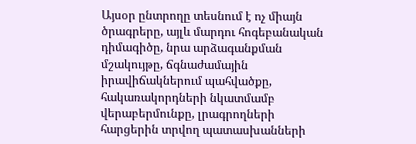Այսօր ընտրողը տեսնում է ոչ միայն ծրագրերը, այլև մարդու հոգեբանական դիմագիծը, նրա արձագանքման մշակույթը, ճգնաժամային իրավիճակներում պահվածքը, հակառակորդների նկատմամբ վերաբերմունքը, լրագրողների հարցերին տրվող պատասխանների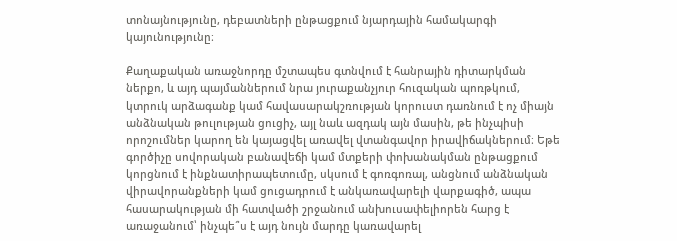տոնայնությունը, դեբատների ընթացքում նյարդային համակարգի կայունությունը։

Քաղաքական առաջնորդը մշտապես գտնվում է հանրային դիտարկման ներքո, և այդ պայմաններում նրա յուրաքանչյուր հուզական պոռթկում, կտրուկ արձագանք կամ հավասարակշռության կորուստ դառնում է ոչ միայն անձնական թուլության ցուցիչ, այլ նաև ազդակ այն մասին, թե ինչպիսի որոշումներ կարող են կայացվել առավել վտանգավոր իրավիճակներում։ Եթե գործիչը սովորական բանավեճի կամ մտքերի փոխանակման ընթացքում կորցնում է ինքնատիրապետումը, սկսում է գոռգոռալ, անցնում անձնական վիրավորանքների կամ ցուցադրում է անկառավարելի վարքագիծ, ապա հասարակության մի հատվածի շրջանում անխուսափելիորեն հարց է առաջանում՝ ինչպե՞ս է այդ նույն մարդը կառավարել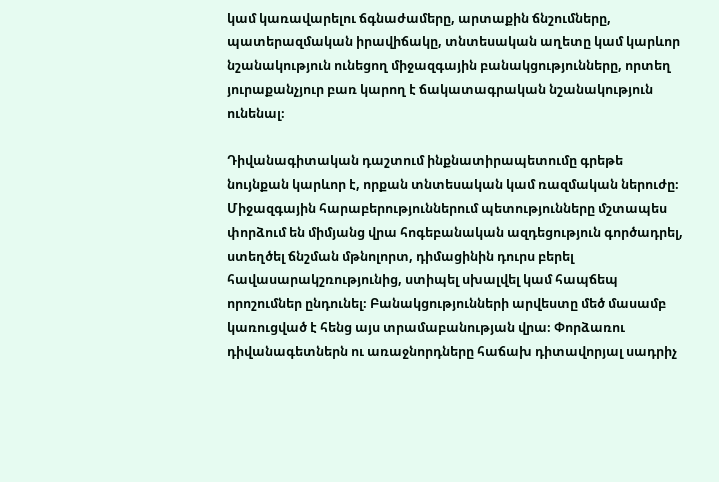կամ կառավարելու ճգնաժամերը, արտաքին ճնշումները, պատերազմական իրավիճակը, տնտեսական աղետը կամ կարևոր նշանակություն ունեցող միջազգային բանակցությունները, որտեղ յուրաքանչյուր բառ կարող է ճակատագրական նշանակություն ունենալ։

Դիվանագիտական դաշտում ինքնատիրապետումը գրեթե նույնքան կարևոր է, որքան տնտեսական կամ ռազմական ներուժը։ Միջազգային հարաբերություններում պետությունները մշտապես փորձում են միմյանց վրա հոգեբանական ազդեցություն գործադրել, ստեղծել ճնշման մթնոլորտ, դիմացինին դուրս բերել հավասարակշռությունից, ստիպել սխալվել կամ հապճեպ որոշումներ ընդունել։ Բանակցությունների արվեստը մեծ մասամբ կառուցված է հենց այս տրամաբանության վրա։ Փորձառու դիվանագետներն ու առաջնորդները հաճախ դիտավորյալ սադրիչ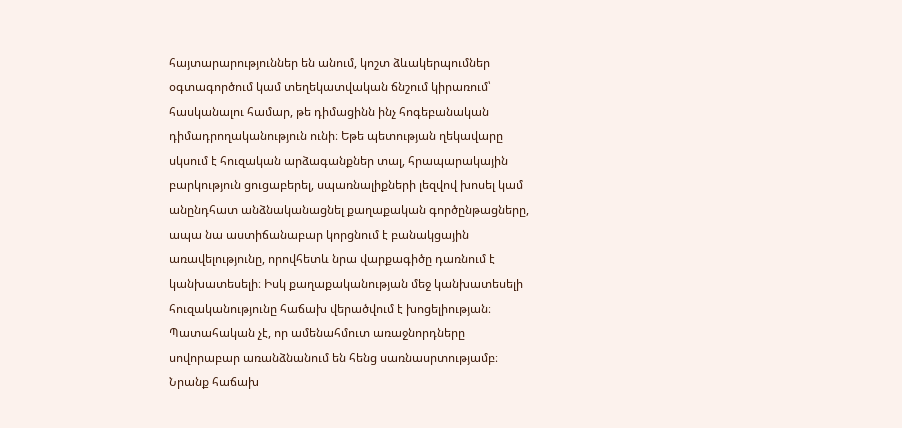հայտարարություններ են անում, կոշտ ձևակերպումներ օգտագործում կամ տեղեկատվական ճնշում կիրառում՝ հասկանալու համար, թե դիմացինն ինչ հոգեբանական դիմադրողականություն ունի։ Եթե պետության ղեկավարը սկսում է հուզական արձագանքներ տալ, հրապարակային բարկություն ցուցաբերել, սպառնալիքների լեզվով խոսել կամ անընդհատ անձնականացնել քաղաքական գործընթացները, ապա նա աստիճանաբար կորցնում է բանակցային առավելությունը, որովհետև նրա վարքագիծը դառնում է կանխատեսելի։ Իսկ քաղաքականության մեջ կանխատեսելի հուզականությունը հաճախ վերածվում է խոցելիության։ Պատահական չէ, որ ամենահմուտ առաջնորդները սովորաբար առանձնանում են հենց սառնասրտությամբ։ Նրանք հաճախ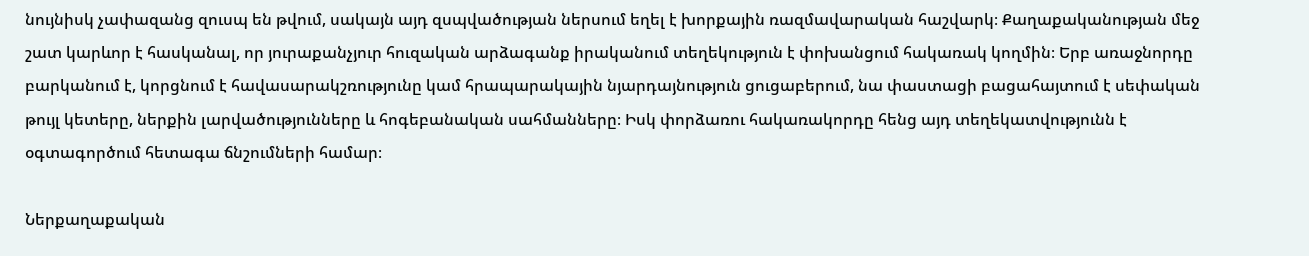նույնիսկ չափազանց զուսպ են թվում, սակայն այդ զսպվածության ներսում եղել է խորքային ռազմավարական հաշվարկ։ Քաղաքականության մեջ շատ կարևոր է հասկանալ, որ յուրաքանչյուր հուզական արձագանք իրականում տեղեկություն է փոխանցում հակառակ կողմին։ Երբ առաջնորդը բարկանում է, կորցնում է հավասարակշռությունը կամ հրապարակային նյարդայնություն ցուցաբերում, նա փաստացի բացահայտում է սեփական թույլ կետերը, ներքին լարվածությունները և հոգեբանական սահմանները։ Իսկ փորձառու հակառակորդը հենց այդ տեղեկատվությունն է օգտագործում հետագա ճնշումների համար։

Ներքաղաքական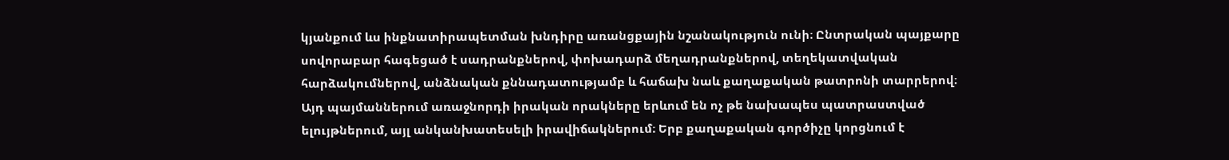կյանքում ևս ինքնատիրապետման խնդիրը առանցքային նշանակություն ունի։ Ընտրական պայքարը սովորաբար հագեցած է սադրանքներով, փոխադարձ մեղադրանքներով, տեղեկատվական հարձակումներով, անձնական քննադատությամբ և հաճախ նաև քաղաքական թատրոնի տարրերով։ Այդ պայմաններում առաջնորդի իրական որակները երևում են ոչ թե նախապես պատրաստված ելույթներում, այլ անկանխատեսելի իրավիճակներում։ Երբ քաղաքական գործիչը կորցնում է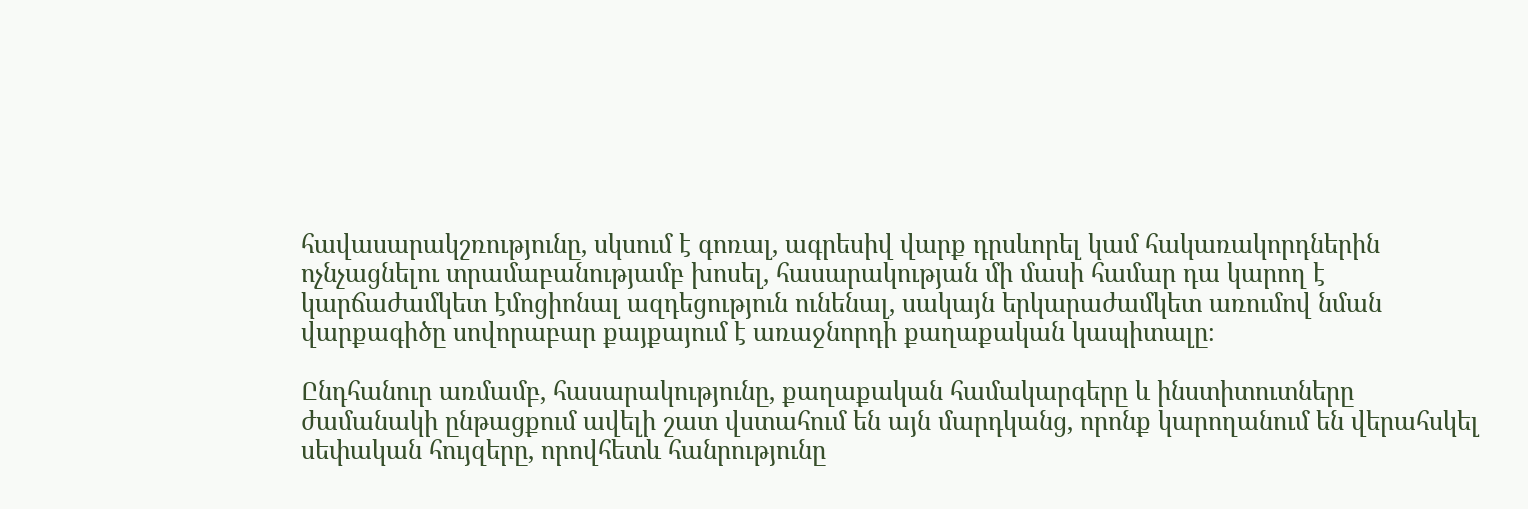հավասարակշռությունը, սկսում է գոռալ, ագրեսիվ վարք դրսևորել կամ հակառակորդներին ոչնչացնելու տրամաբանությամբ խոսել, հասարակության մի մասի համար դա կարող է կարճաժամկետ էմոցիոնալ ազդեցություն ունենալ, սակայն երկարաժամկետ առումով նման վարքագիծը սովորաբար քայքայում է առաջնորդի քաղաքական կապիտալը։

Ընդհանուր առմամբ, հասարակությունը, քաղաքական համակարգերը և ինստիտուտները ժամանակի ընթացքում ավելի շատ վստահում են այն մարդկանց, որոնք կարողանում են վերահսկել սեփական հույզերը, որովհետև հանրությունը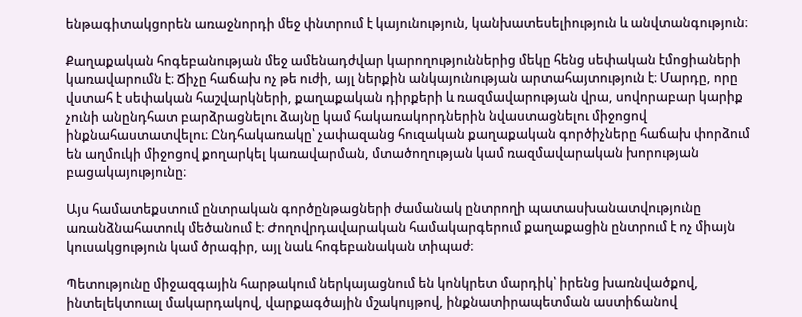ենթագիտակցորեն առաջնորդի մեջ փնտրում է կայունություն, կանխատեսելիություն և անվտանգություն։

Քաղաքական հոգեբանության մեջ ամենադժվար կարողություններից մեկը հենց սեփական էմոցիաների կառավարումն է։ Ճիչը հաճախ ոչ թե ուժի, այլ ներքին անկայունության արտահայտություն է։ Մարդը, որը վստահ է սեփական հաշվարկների, քաղաքական դիրքերի և ռազմավարության վրա, սովորաբար կարիք չունի անընդհատ բարձրացնելու ձայնը կամ հակառակորդներին նվաստացնելու միջոցով ինքնահաստատվելու։ Ընդհակառակը՝ չափազանց հուզական քաղաքական գործիչները հաճախ փորձում են աղմուկի միջոցով քողարկել կառավարման, մտածողության կամ ռազմավարական խորության բացակայությունը։

Այս համատեքստում ընտրական գործընթացների ժամանակ ընտրողի պատասխանատվությունը առանձնահատուկ մեծանում է։ Ժողովրդավարական համակարգերում քաղաքացին ընտրում է ոչ միայն կուսակցություն կամ ծրագիր, այլ նաև հոգեբանական տիպաժ։

Պետությունը միջազգային հարթակում ներկայացնում են կոնկրետ մարդիկ՝ իրենց խառնվածքով, ինտելեկտուալ մակարդակով, վարքագծային մշակույթով, ինքնատիրապետման աստիճանով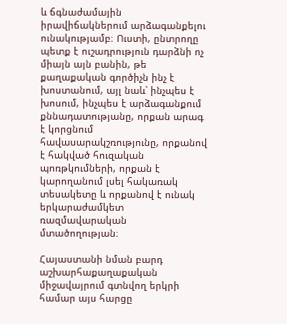և ճգնաժամային իրավիճակներում արձագանքելու ունակությամբ։ Ուստի, ընտրողը պետք է ուշադրություն դարձնի ոչ միայն այն բանին, թե քաղաքական գործիչն ինչ է խոստանում, այլ նաև՝ ինչպես է խոսում, ինչպես է արձագանքում քննադատությանը, որքան արագ է կորցնում հավասարակշռությունը, որքանով է հակված հուզական պոռթկումների, որքան է կարողանում լսել հակառակ տեսակետը և որքանով է ունակ երկարաժամկետ ռազմավարական մտածողության։

Հայաստանի նման բարդ աշխարհաքաղաքական միջավայրում գտնվող երկրի համար այս հարցը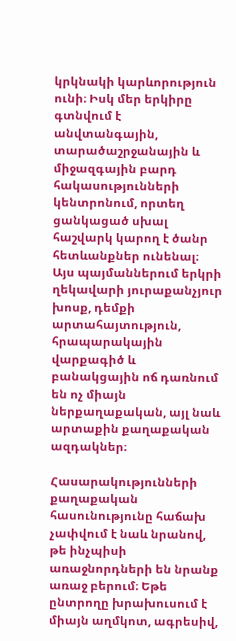կրկնակի կարևորություն ունի։ Իսկ մեր երկիրը գտնվում է անվտանգային, տարածաշրջանային և միջազգային բարդ հակասությունների կենտրոնում, որտեղ ցանկացած սխալ հաշվարկ կարող է ծանր հետևանքներ ունենալ։ Այս պայմաններում երկրի ղեկավարի յուրաքանչյուր խոսք, դեմքի արտահայտություն, հրապարակային վարքագիծ և բանակցային ոճ դառնում են ոչ միայն ներքաղաքական, այլ նաև արտաքին քաղաքական ազդակներ։

Հասարակությունների քաղաքական հասունությունը հաճախ չափվում է նաև նրանով, թե ինչպիսի առաջնորդների են նրանք առաջ բերում։ Եթե ընտրողը խրախուսում է միայն աղմկոտ, ագրեսիվ,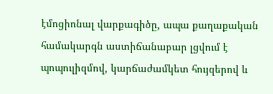էմոցիոնալ վարքագիծը, ապա քաղաքական համակարգն աստիճանաբար լցվում է պոպուլիզմով, կարճաժամկետ հույզերով և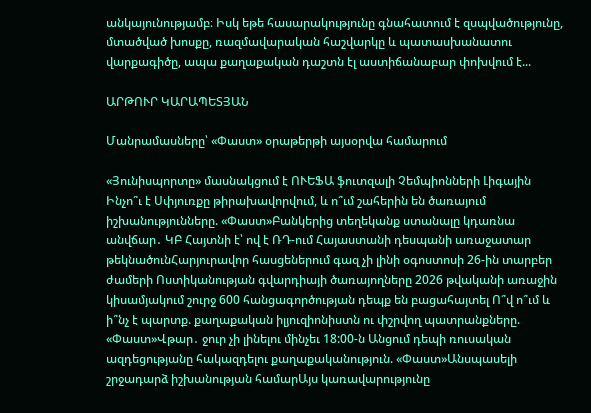անկայունությամբ։ Իսկ եթե հասարակությունը գնահատում է զսպվածությունը, մտածված խոսքը, ռազմավարական հաշվարկը և պատասխանատու վարքագիծը, ապա քաղաքական դաշտն էլ աստիճանաբար փոխվում է...

ԱՐԹՈՒՐ ԿԱՐԱՊԵՏՅԱՆ

Մանրամասները՝ «Փաստ» օրաթերթի այսօրվա համարում

«Յունիսպորտը» մասնակցում է ՈՒԵՖԱ ֆուտզալի Չեմպիոնների Լիգային Ինչո՞ւ է Սփյուռքը թիրախավորվում, և ո՞ւմ շահերին են ծառայում իշխանությունները. «Փաստ»Բանկերից տեղեկանք ստանալը կդառնա անվճար․ ԿԲ Հայտնի է՝ ով է ՌԴ-ում Հայաստանի դեսպանի առաջատար թեկնածունՀարյուրավոր հասցեներում գազ չի լինի օգոստոսի 26-ին տարբեր ժամերի Ոստիկանության գվարդիայի ծառայողները 2026 թվականի առաջին կիսամյակում շուրջ 600 հանցագործության դեպք են բացահայտել Ո՞վ ո՞ւմ և ի՞նչ է պարտք. քաղաքական իլյուզիոնիստն ու փշրվող պատրանքները. «Փաստ»Վթար․ ջուր չի լինելու մինչեւ 18:00-ն Անցում դեպի ռուսական ազդեցությանը հակազդելու քաղաքականություն. «Փաստ»Անսպասելի շրջադարձ իշխանության համարԱյս կառավարությունը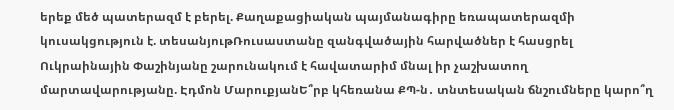երեք մեծ պատերազմ է բերել. Քաղաքացիական պայմանագիրը եռապատերազմի կուսակցություն է. տեսանյութՌուսաստանը զանգվածային հարվածներ է հասցրել Ուկրաինային Փաշինյանը շարունակում է հավատարիմ մնալ իր չաշխատող մարտավարությանը. Էդմոն ՄարուքյանԵ՞րբ կհեռանա ՔՊ-ն․ տնտեսական ճնշումները կարո՞ղ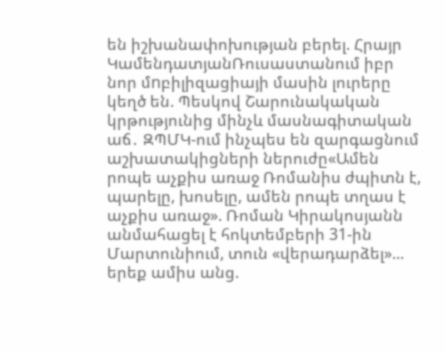են իշխանափոխության բերել. Հրայր ԿամենդատյանՌուսաստանում իբր նոր մnբիլիզացիայի մասին լուրերը կեղծ են. Պեսկով Շարունակական կրթությունից մինչև մասնագիտական աճ․ ԶՊՄԿ-ում ինչպես են զարգացնում աշխատակիցների ներուժը«Ամեն րոպե աչքիս առաջ Ռոմանիս ժպիտն է, պարելը, խոսելը, ամեն րոպե տղաս է աչքիս առաջ». Ռոման Կիրակոսյանն անմահացել է հոկտեմբերի 31-ին Մարտունիում, տուն «վերադարձել»... երեք ամիս անց.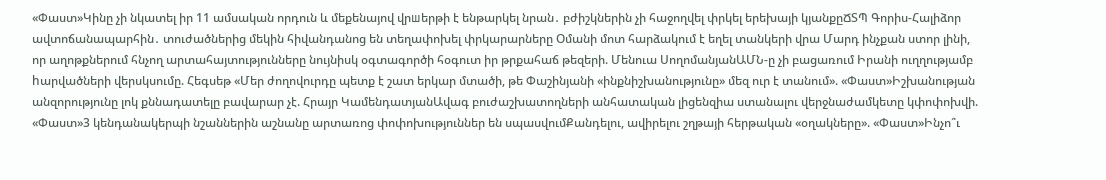«Փաստ»Կինը չի նկատել իր 11 ամսական որդուն և մեքենայով վրшերթի է ենթարկել նրան․ բժիշկներին չի հաջողվել փրկել երեխայի կյանքըՃՏՊ Գորիս-Հալիձոր ավտոճանապարհին․ տուժածներից մեկին հիվանդանոց են տեղափոխել փրկարարները Օմանի մոտ հարձակում է եղել տանկերի վրա Մարդ ինչքան ստոր լինի, որ աղոթքներում հնչող արտահայտությունները նույնիսկ օգտագործի հօգուտ իր թրքահաճ թեզերի. Մենուա ՍողոմանյանԱՄՆ-ը չի բացառում Իրանի ուղղությամբ hարվածների վերսկսումը. Հեգսեթ «Մեր ժողովուրդը պետք է շատ երկար մտածի, թե Փաշինյանի «ինքնիշխանությունը» մեզ ուր է տանում». «Փաստ»Իշխանության անզորությունը լոկ քննադատելը բավարար չէ. Հրայր ԿամենդատյանԱվագ բուժաշխատողների անհատական լիցենզիա ստանալու վերջնաժամկետը կփոփոխվի. «Փաստ»3 կենդանակերպի նշաններին աշնանը արտառոց փոփոխություններ են սպասվումՔանդելու, ավիրելու շղթայի հերթական «օղակները». «Փաստ»Ինչո՞ւ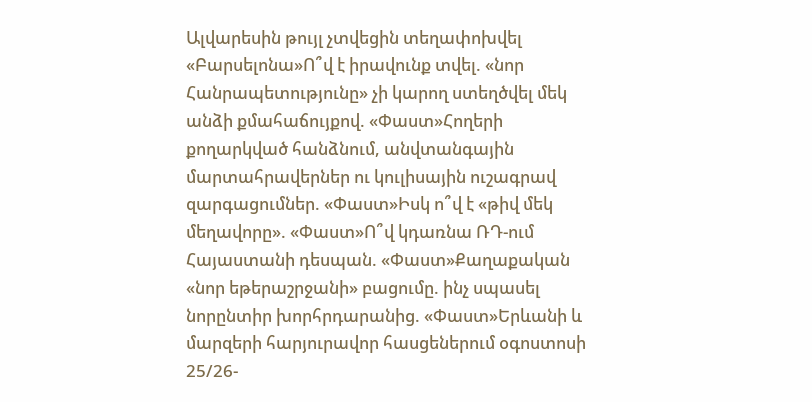Ալվարեսին թույլ չտվեցին տեղափոխվել «Բարսելոնա»Ո՞վ է իրավունք տվել. «նոր Հանրապետությունը» չի կարող ստեղծվել մեկ անձի քմահաճույքով. «Փաստ»Հողերի քողարկված հանձնում, անվտանգային մարտահրավերներ ու կուլիսային ուշագրավ զարգացումներ. «Փաստ»Իսկ ո՞վ է «թիվ մեկ մեղավորը». «Փաստ»Ո՞վ կդառնա ՌԴ-ում Հայաստանի դեսպան. «Փաստ»Քաղաքական «նոր եթերաշրջանի» բացումը. ինչ սպասել նորընտիր խորհրդարանից. «Փաստ»Երևանի և մարզերի հարյուրավոր հասցեներում օգոստոսի 25/26-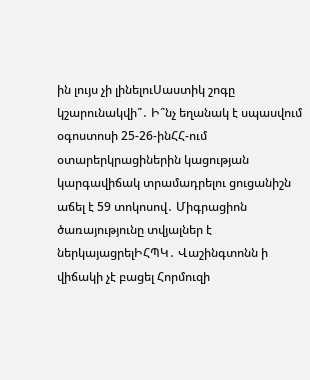ին լույս չի լինելուՍաստիկ շոգը կշարունակվի՞․ Ի՞նչ եղանակ է սպասվում օգոստոսի 25-26-ինՀՀ-ում օտարերկրացիներին կացության կարգավիճակ տրամադրելու ցուցանիշն աճել է 59 տոկոսով․ Միգրացիոն ծառայությունը տվյալներ է ներկայացրելԻՀՊԿ․ Վաշինգտոնն ի վիճակի չէ բացել Հորմուզի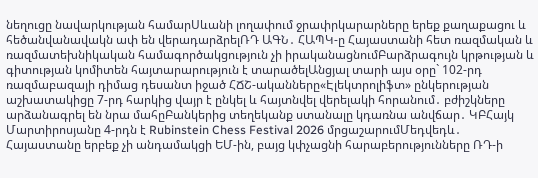նեղուցը նավարկության համարՍևանի լողափում ջրափրկարարները երեք քաղաքացու և հեծանվանավակն ափ են վերադարձրելՌԴ ԱԳՆ․ ՀԱՊԿ-ը Հայաստանի հետ ռազմական և ռազմատեխնիկական համագործակցություն չի իրականացնումԲարձրագույն կրթության և գիտության կոմիտեն հայտարարություն է տարածելԱնցյալ տարի այս օրը` 102-րդ ռազմաբազայի դիմաց դեսանտ իջած ՀՃՇ-ականները«Էլեկտրոլիֆտ» ընկերության աշխատակիցը 7-րդ հարկից վայր է ընկել և հայտնվել վերելակի հորանում․ բժիշկները արձանագրել են նրա մահըԲանկերից տեղեկանք ստանալը կդառնա անվճար․ ԿԲՀայկ Մարտիրոսյանը 4-րդն է Rubinstein Chess Festival 2026 մրցաշարումՄեդվեդև․ Հայաստանը երբեք չի անդամակցի ԵՄ-ին, բայց կփչացնի հարաբերությունները ՌԴ-ի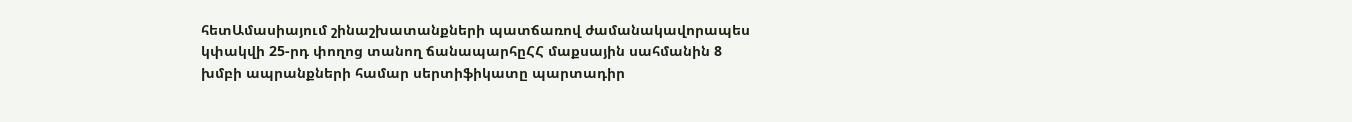հետԱմասիայում շինաշխատանքների պատճառով ժամանակավորապես կփակվի 25-րդ փողոց տանող ճանապարհըՀՀ մաքսային սահմանին 8 խմբի ապրանքների համար սերտիֆիկատը պարտադիր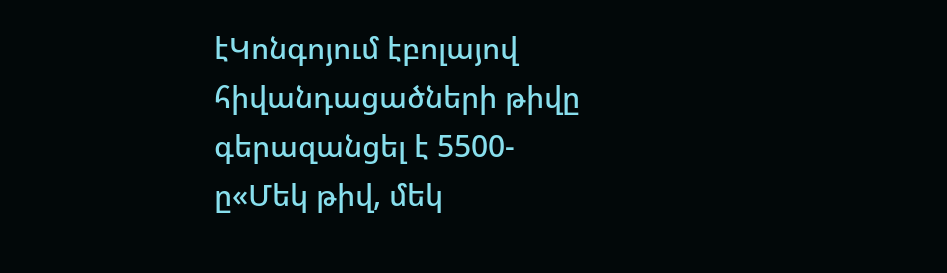էԿոնգոյում էբոլայով հիվանդացածների թիվը գերազանցել է 5500-ը«Մեկ թիվ, մեկ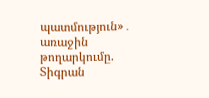պատմություն»․ առաջին թողարկումը. Տիգրան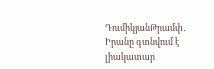ԴումիկյանԹրամփ․ Իրանը գտնվում է լիակատար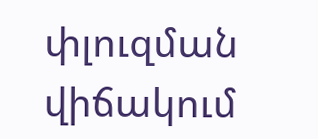փլուզման վիճակում